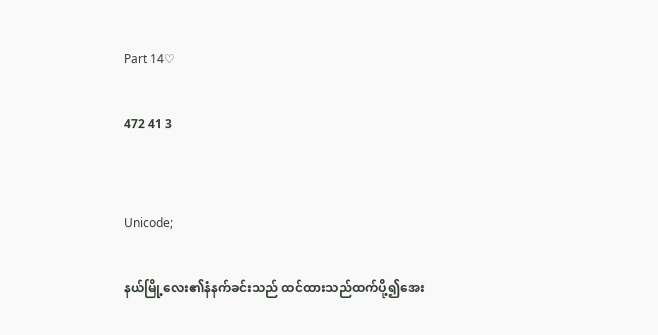Part 14♡

472 41 3


Unicode;

နယ်မြို့လေး၏နံနက်ခင်းသည် ထင်ထားသည်ထက်ပို့၍အေး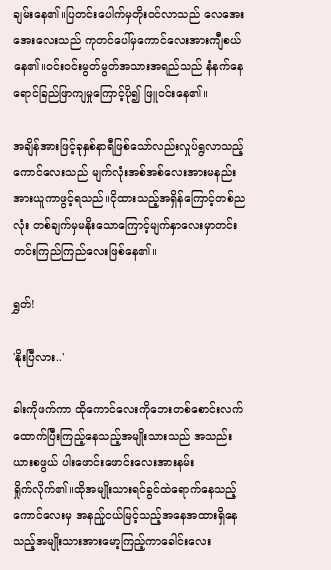ချမ်းနေ၏။ပြတင်းပေါက်မှတိုးဝင်လာသည် လေအေးအေးလေးသည် ကုတင်ပေါ်မှကောင်လေးအားကျီစယ်နေ၏။ဝင်းဝင်းမွတ်မွတ်အသားအရည်သည် နံနက်နေရောင်ခြည်ဖြာကျမှုကြောင့်ပို၍ ဖြူဝင်းနေ၏။

အချိန်အားဖြင့်ခုနှစ်နာရီဖြစ်သော်လည်းလှုပ်ရွလာသည့်ကောင်လေးသည် မျက်လုံးအစ်အစ်လေးအားမနည်းအားယူကာဖွင့်ရသည်။ငိုထားသည့်အရှိန်ကြောင့်တစ်ညလုံး တစ်ချက်မှမနိုးသောကြောင့်မျက်နှာလေးမှာတင်းတင်းကြည်ကြည်လေးဖြစ်နေ၏။

ရွှတ်!

'နိုးပြီလား..'

ခါးကိုဖက်ကာ ထိုကောင်လေးကိုဘေးတစ်စောင်းလက်ထောက်ပြီးကြည့်နေသည့်အမျိုးသားသည် အသည်းယားစဖွယ် ပါးဖောင်းဖောင်းလေးအားနမ်း
ရှိုက်လိုက်၏။ထိုအမျိုးသားရင်ခွင်ထဲရောက်နေသည့်ကောင်လေးမှ အနည်ူငယ်မြင့်သည့်အနေအထားရှိနေသည့်အမျိုးသားအားမော့ကြည့်ကာခေါင်းလေး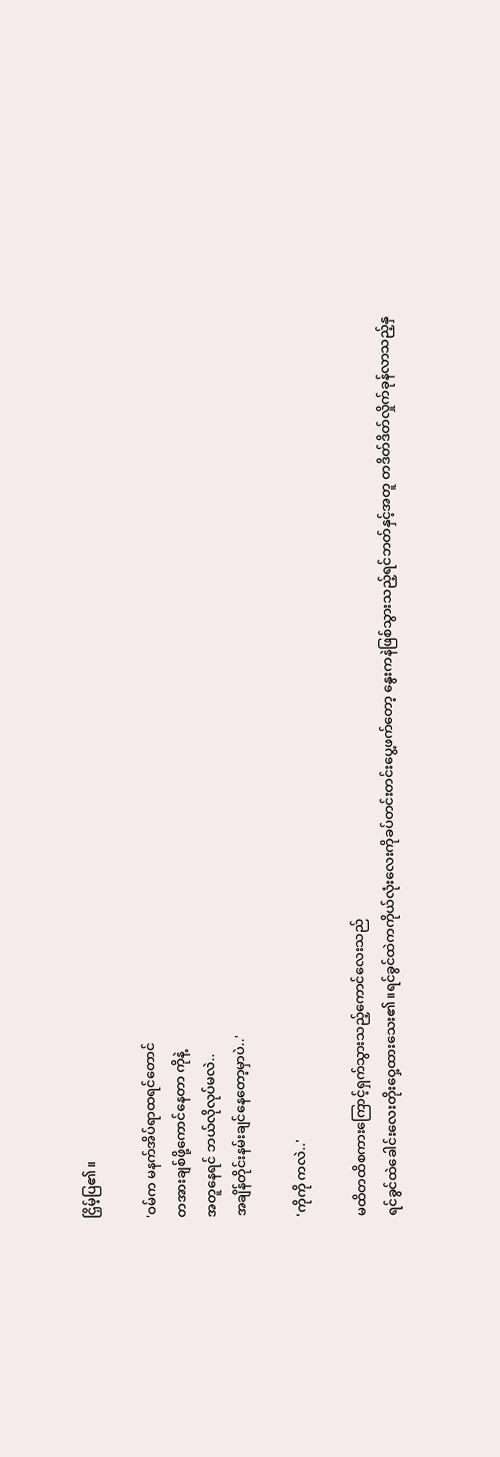ငြှိမ့်ပြ၏။

'ဝမ်က မနက်အိပ်ရာထရင်တောင်
တအားချစ်ဖို့ကောင်နေတာ ကိုနဲ့
အတူနေရင် ဘယ်လိုလုပ်မလဲ..
အချိန်တိုင်းနမ်းချင်နေတော့မှာပဲ..'

'ကိုကို ကလဲ..'

မထိတထိစကားကြောင့်ရှက်သွားသည့်ကောင်လေးသည်
ရင်ခွင်ထဲခေါင်းလေးတိုးဝှေ့ထားသေး၏။ရင်ခွင်ထဲကကိုယ်လုံးလေးကိုခပ်တင်းတင်းပွေ့ဖက်တော့ နွေးကနဲဖြစ်သွားသည့်ရင်ဘတ်နှင့်အတူ တဒိတ်ဒိတ်လှိုက်ခုန်လာသည့်နှ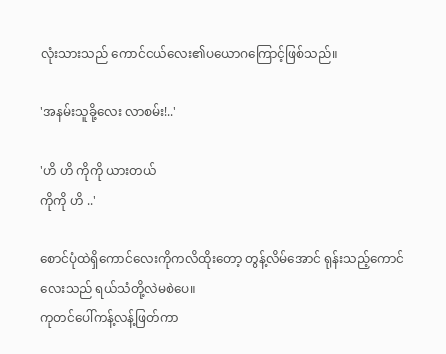လုံးသားသည် ကောင်ငယ်လေး၏ပယောဂကြောင့်ဖြစ်သည်။

'အနမ်းသူခို့လေး လာစမ်း!..'

'ဟိ ဟိ ကိုကို ယားတယ်
ကိုကို ဟိ ..'

စောင်ပုံထဲရှိကောင်လေးကိုကလိထိုးတော့ တွန့်လိမ်အောင် ရုန်းသည့်ကောင်လေးသည် ရယ်သံတို့လဲမစဲပေ။
ကုတင်ပေါ်ကန့်လန့်ဖြတ်ကာ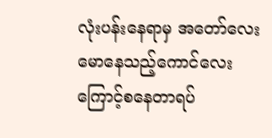လုံးပန်းနေရာမှ အတော်လေးမောနေသည့်ကောင်လေးကြောင့်စနေတာရပ်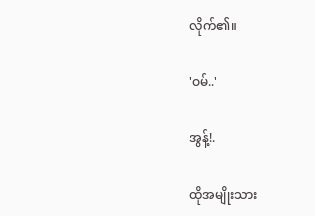လိုက်၏။

'ဝမ်..'

အွန့်!.

ထိုအမျိုးသား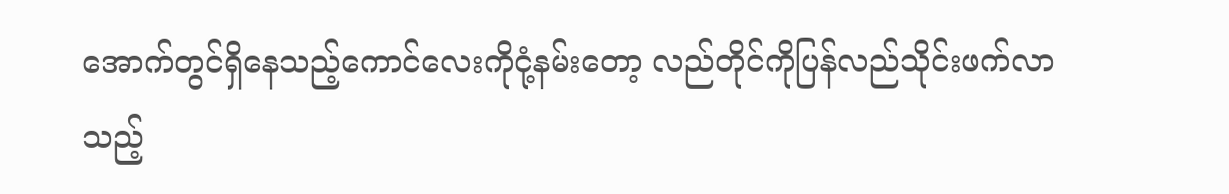အောက်တွင်ရှိနေသည့်ကောင်လေးကိုငုံ့နမ်းတော့ လည်တိုင်ကိုပြန်လည်သိုင်းဖက်လာသည့်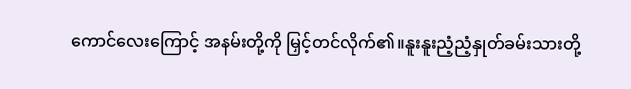ကောင်လေးကြောင့် အနမ်းတို့ကို မြှင့်တင်လိုက်၏။နူးနူးညံ့ညံ့နှုတ်ခမ်းသားတို့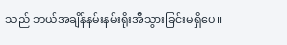သည် ဘယ်အချိန်နမ်းနမ်းရိုးအီသွားခြင်းမရှိပေ။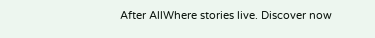After AllWhere stories live. Discover now